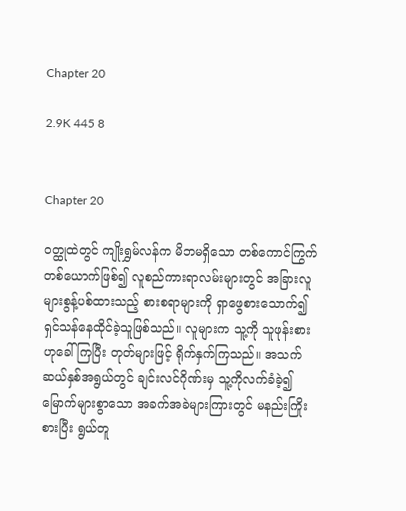Chapter 20

2.9K 445 8


Chapter 20

ဝတ္ထုထဲတွင် ကျိုးရွှမ်လန်က မိဘမရှိသော တစ်ကောင်ကြွက်တစ်ယောက်ဖြစ်၍ လူစည်ကားရာလမ်းများတွင် အခြားလူများစွန့်ပစ်ထားသည့် စားစရာများကို ရှာဖွေစားသောက်၍ ရှင်သန်နေထိုင်ခဲ့သူဖြစ်သည်။ လူများက သူ့ကို သူဖုန်းစားဟုခေါ်ကြပြီး တုတ်များဖြင့် ရိုက်နှက်ကြသည်။ အသက်ဆယ်နှစ်အရွယ်တွင် ချင်းလင်ဂိုဏ်းမှ သူ့ကိုလက်ခံခဲ့၍ မြောက်များစွာသော အခက်အခဲများကြားတွင် မနည်းကြိုးစားပြီး ရွယ်တူ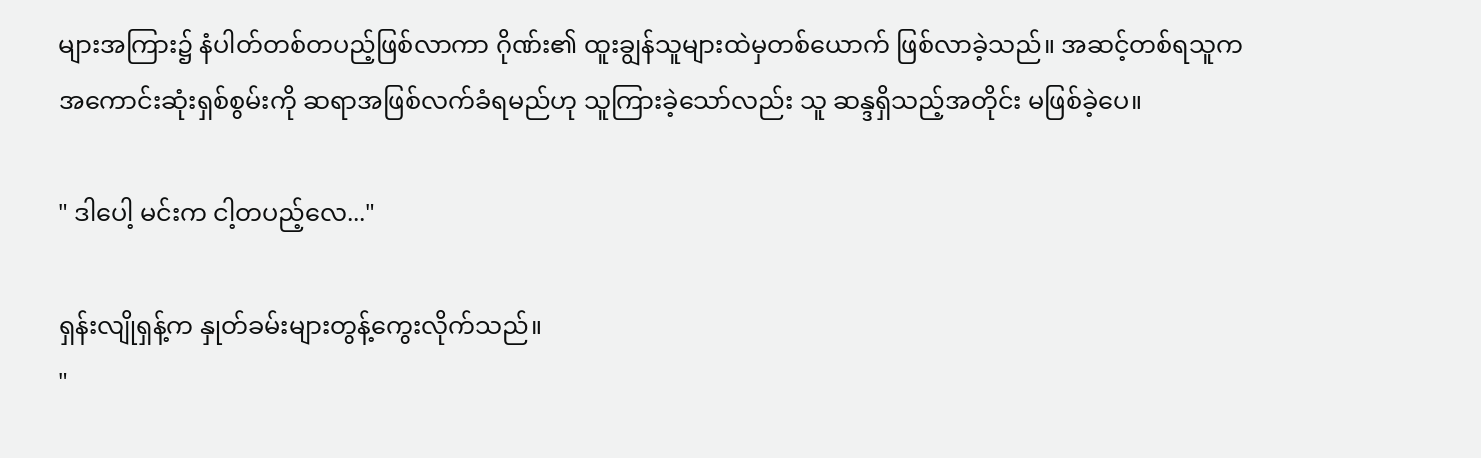များအကြား၌ နံပါတ်တစ်တပည့်ဖြစ်လာကာ ဂိုဏ်း၏ ထူးချွန်သူများထဲမှတစ်ယောက် ဖြစ်လာခဲ့သည်။ အဆင့်တစ်ရသူက
အကောင်းဆုံးရှစ်စွမ်းကို ဆရာအဖြစ်လက်ခံရမည်ဟု သူကြားခဲ့သော်လည်း သူ ဆန္ဒရှိသည့်အတိုင်း မဖြစ်ခဲ့ပေ။

" ဒါပေါ့ မင်းက ငါ့တပည့်လေ..."

ရှန်းလျိုရှန့်က နှုတ်ခမ်းများတွန့်ကွေးလိုက်သည်။
"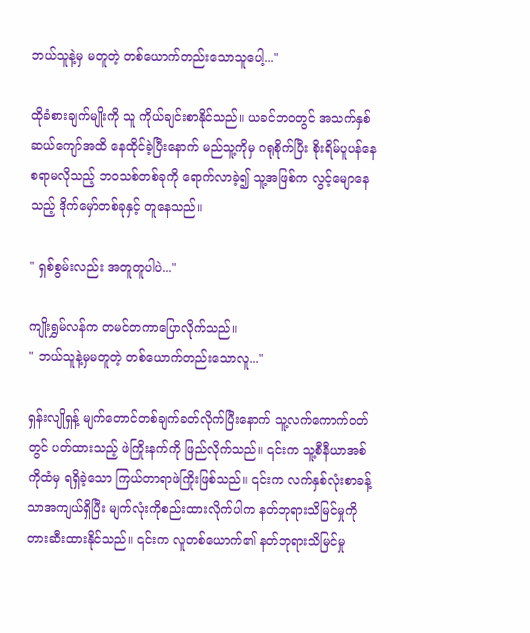ဘယ်သူနဲ့မှ မတူတဲ့ တစ်ယောက်တည်းသောသူပေါ့..."

ထိုခံစားချက်မျိုးကို သူ ကိုယ်ချင်းစာနိုင်သည်။ ယခင်ဘဝတွင် အသက်နှစ်ဆယ်ကျော်အထိ နေထိုင်ခဲ့ပြီးနောက် မည်သူ့ကိုမှ ဂရုစိုက်ပြီး စိုးရိမ်ပူပန်နေစရာမလိုသည့် ဘဝသစ်တစ်ခုကို ရောက်လာခဲ့၍ သူ့အဖြစ်က လွင့်မျောနေသည့် ဒိုက်မှော်တစ်ခုနှင့် တူနေသည်။

" ရှစ်စွမ်းလည်း အတူတူပါပဲ..."

ကျိုးရွှမ်လန်က တမင်တကာပြောလိုက်သည်။
" ဘယ်သူနဲ့မှမတူတဲ့ တစ်ယောက်တည်းသောလူ..."

ရှန်းလျိုရှန့် မျက်တောင်တစ်ချက်ခတ်လိုက်ပြီးနောက် သူ့လက်ကောက်ဝတ်တွင် ပတ်ထားသည့် ဖဲကြိုးနက်ကို ဖြည်လိုက်သည်။ ၎င်းက သူ့စီနီယာအစ်ကိုထံမှ ရရှိခဲ့သော ကြယ်တာရာဖဲကြိုးဖြစ်သည်။ ၎င်းက လက်နှစ်လုံးစာခန့်သာအကျယ်ရှိပြီး မျက်လုံးကိုစည်းထားလိုက်ပါက နတ်ဘုရားသိမြင်မှုကို တားဆီးထားနိုင်သည်။ ၎င်းက လူတစ်ယောက်၏ နတ်ဘုရားသိမြင်မှု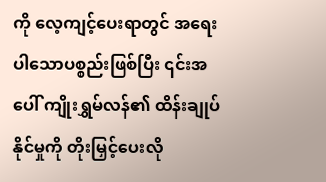ကို လေ့ကျင့်ပေးရာတွင် အရေးပါသောပစ္စည်းဖြစ်ပြီး ၎င်းအပေါ် ကျိုးရွှမ်လန်၏ ထိန်းချုပ်နိုင်မှုကို တိုးမြှင့်ပေးလို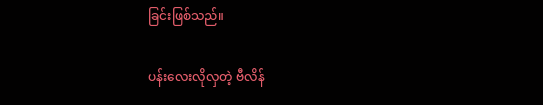ခြင်းဖြစ်သည်။

ပန်းလေးလိုလှတဲ့ ဗီလိန်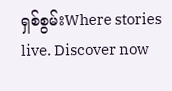ရှစ်စွမ်းWhere stories live. Discover now